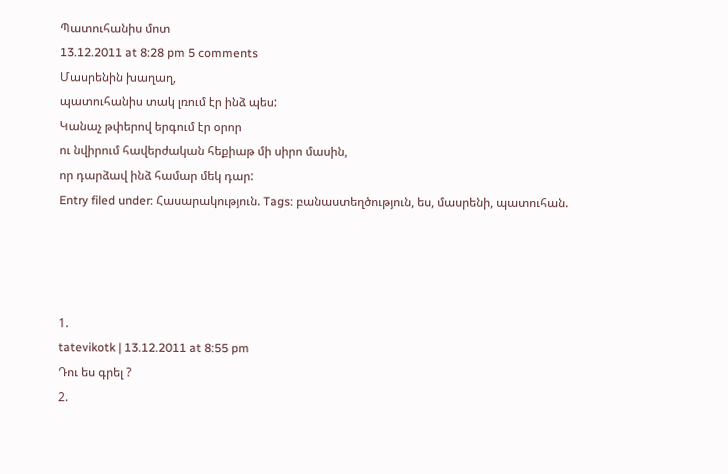Պատուհանիս մոտ
13.12.2011 at 8:28 pm 5 comments
Մասրենին խաղաղ,
պատուհանիս տակ լռում էր ինձ պես:
Կանաչ թփերով երգում էր օրոր
ու նվիրում հավերժական հեքիաթ մի սիրո մասին,
որ դարձավ ինձ համար մեկ դար:
Entry filed under: Հասարակություն. Tags: բանաստեղծություն, ես, մասրենի, պատուհան.




1.
tatevikotk | 13.12.2011 at 8:55 pm
Դու ես գրել ?
2.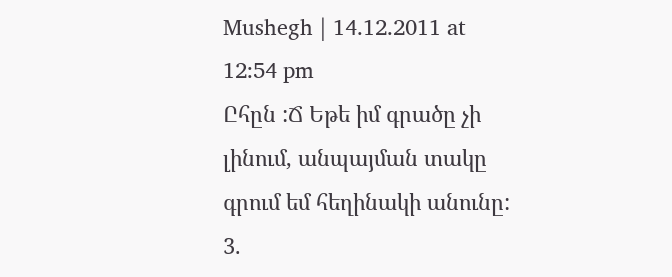Mushegh | 14.12.2011 at 12:54 pm
Ըհըն :Ճ Եթե իմ գրածը չի լինում, անպայման տակը գրում եմ հեղինակի անունը:
3.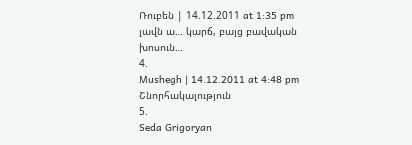Ռուբեն | 14.12.2011 at 1:35 pm
լավն ա… կարճ, բայց բավական խոսուն…
4.
Mushegh | 14.12.2011 at 4:48 pm
Շնորհակալություն
5.
Seda Grigoryan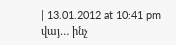| 13.01.2012 at 10:41 pm
վայ… ինչ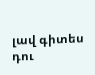լավ գիտես դու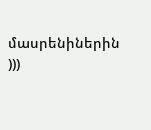մասրենիներին
)))